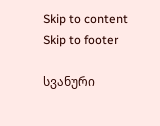Skip to content Skip to footer

სვანური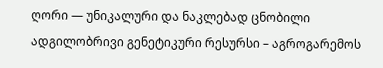ღორი — უნიკალური და ნაკლებად ცნობილი ადგილობრივი გენეტიკური რესურსი – აგროგარემოს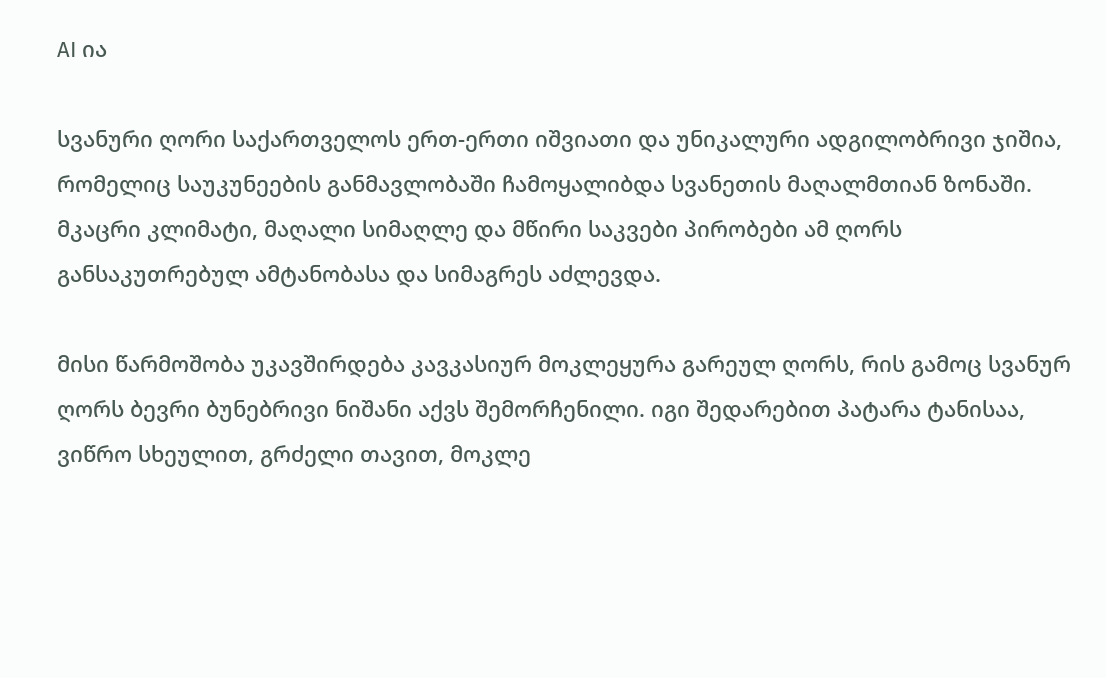AI ია

სვანური ღორი საქართველოს ერთ-ერთი იშვიათი და უნიკალური ადგილობრივი ჯიშია, რომელიც საუკუნეების განმავლობაში ჩამოყალიბდა სვანეთის მაღალმთიან ზონაში. მკაცრი კლიმატი, მაღალი სიმაღლე და მწირი საკვები პირობები ამ ღორს განსაკუთრებულ ამტანობასა და სიმაგრეს აძლევდა.

მისი წარმოშობა უკავშირდება კავკასიურ მოკლეყურა გარეულ ღორს, რის გამოც სვანურ ღორს ბევრი ბუნებრივი ნიშანი აქვს შემორჩენილი. იგი შედარებით პატარა ტანისაა, ვიწრო სხეულით, გრძელი თავით, მოკლე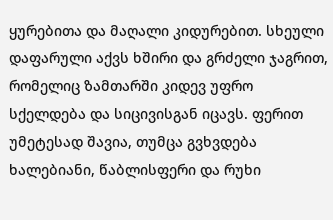ყურებითა და მაღალი კიდურებით. სხეული დაფარული აქვს ხშირი და გრძელი ჯაგრით, რომელიც ზამთარში კიდევ უფრო სქელდება და სიცივისგან იცავს. ფერით უმეტესად შავია, თუმცა გვხვდება ხალებიანი, წაბლისფერი და რუხი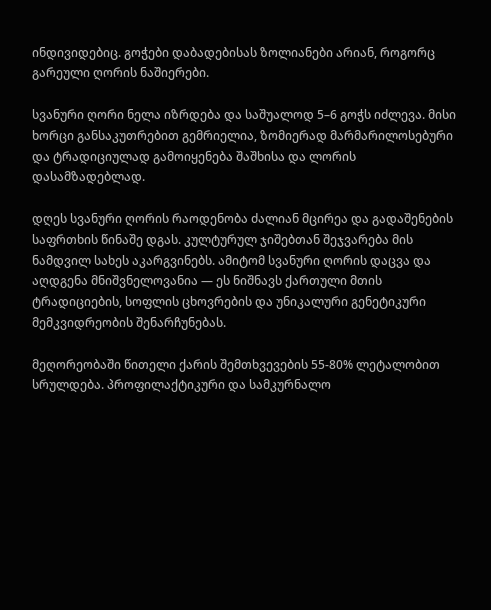ინდივიდებიც. გოჭები დაბადებისას ზოლიანები არიან, როგორც გარეული ღორის ნაშიერები.

სვანური ღორი ნელა იზრდება და საშუალოდ 5–6 გოჭს იძლევა. მისი ხორცი განსაკუთრებით გემრიელია, ზომიერად მარმარილოსებური და ტრადიციულად გამოიყენება შაშხისა და ლორის დასამზადებლად.

დღეს სვანური ღორის რაოდენობა ძალიან მცირეა და გადაშენების საფრთხის წინაშე დგას. კულტურულ ჯიშებთან შეჯვარება მის ნამდვილ სახეს აკარგვინებს. ამიტომ სვანური ღორის დაცვა და აღდგენა მნიშვნელოვანია — ეს ნიშნავს ქართული მთის ტრადიციების, სოფლის ცხოვრების და უნიკალური გენეტიკური მემკვიდრეობის შენარჩუნებას.

მეღორეობაში წითელი ქარის შემთხვევების 55-80% ლეტალობით სრულდება. პროფილაქტიკური და სამკურნალო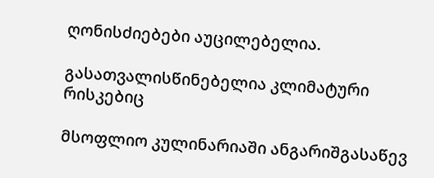ღონისძიებები აუცილებელია.

გასათვალისწინებელია კლიმატური რისკებიც

მსოფლიო კულინარიაში ანგარიშგასაწევ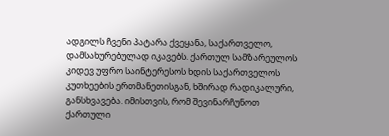ადგილს ჩვენი პატარა ქვეყანა, საქართველო, დამსახურებულად იკავებს. ქართულ სამზარეულოს კიდევ უფრო საინტერესოს ხდის საქართველოს კუთხეების ერთმანეთისგან, ხშირად რადიკალური, განსხვავება. იმისთვის, რომ შევინარჩუნოთ ქართული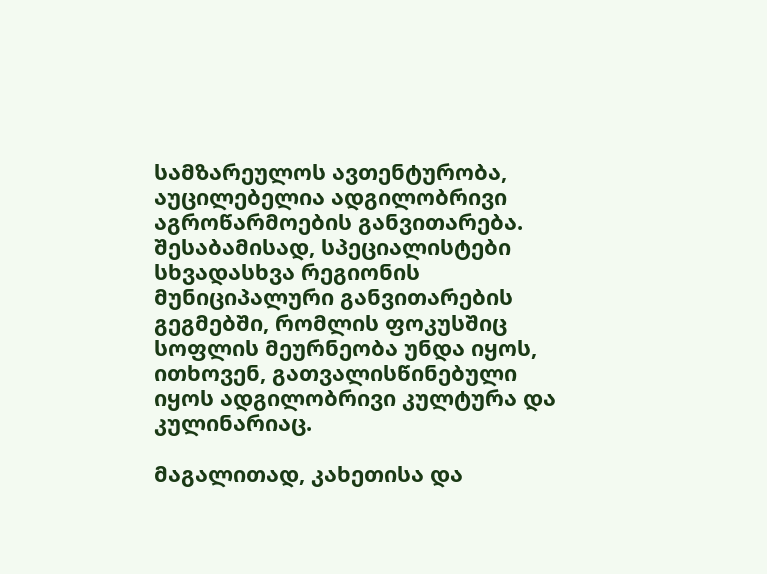სამზარეულოს ავთენტურობა, აუცილებელია ადგილობრივი აგროწარმოების განვითარება. შესაბამისად, სპეციალისტები სხვადასხვა რეგიონის მუნიციპალური განვითარების გეგმებში, რომლის ფოკუსშიც სოფლის მეურნეობა უნდა იყოს, ითხოვენ, გათვალისწინებული იყოს ადგილობრივი კულტურა და კულინარიაც.

მაგალითად, კახეთისა და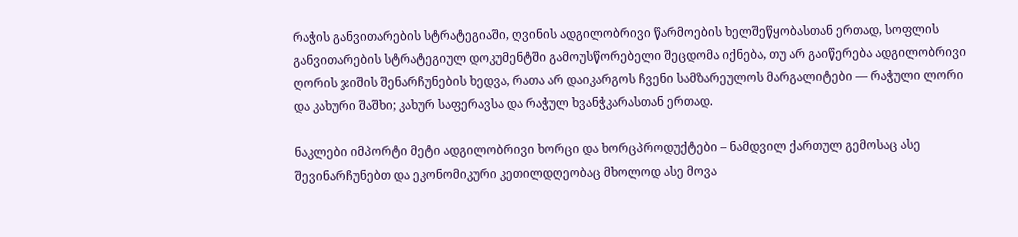რაჭის განვითარების სტრატეგიაში, ღვინის ადგილობრივი წარმოების ხელშეწყობასთან ერთად, სოფლის განვითარების სტრატეგიულ დოკუმენტში გამოუსწორებელი შეცდომა იქნება, თუ არ გაიწერება ადგილობრივი ღორის ჯიშის შენარჩუნების ხედვა, რათა არ დაიკარგოს ჩვენი სამზარეულოს მარგალიტები — რაჭული ლორი და კახური შაშხი; კახურ საფერავსა და რაჭულ ხვანჭკარასთან ერთად.

ნაკლები იმპორტი მეტი ადგილობრივი ხორცი და ხორცპროდუქტები – ნამდვილ ქართულ გემოსაც ასე შევინარჩუნებთ და ეკონომიკური კეთილდღეობაც მხოლოდ ასე მოვა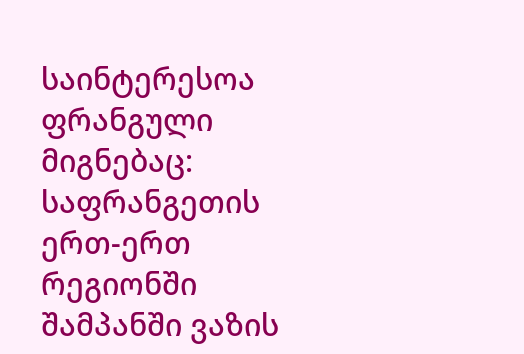საინტერესოა ფრანგული მიგნებაც: საფრანგეთის ერთ-ერთ რეგიონში შამპანში ვაზის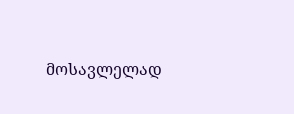მოსავლელად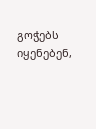გოჭებს იყენებენ,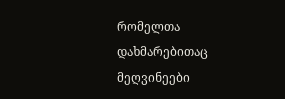რომელთა დახმარებითაც მეღვინეები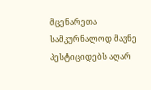მცენარეთა სამკურნალოდ მავნე პესტიციდებს აღარ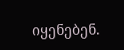იყენებენ.